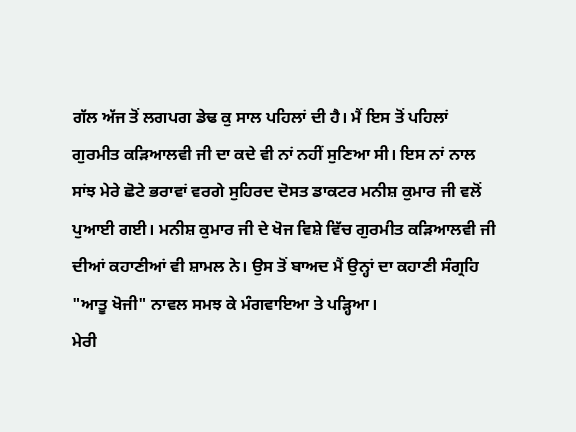ਗੱਲ ਅੱਜ ਤੋਂ ਲਗਪਗ ਡੇਢ ਕੁ ਸਾਲ ਪਹਿਲਾਂ ਦੀ ਹੈ। ਮੈਂ ਇਸ ਤੋਂ ਪਹਿਲਾਂ ਗੁਰਮੀਤ ਕੜਿਆਲਵੀ ਜੀ ਦਾ ਕਦੇ ਵੀ ਨਾਂ ਨਹੀਂ ਸੁਣਿਆ ਸੀ। ਇਸ ਨਾਂ ਨਾਲ ਸਾਂਝ ਮੇਰੇ ਛੋਟੇ ਭਰਾਵਾਂ ਵਰਗੇ ਸੁਹਿਰਦ ਦੋਸਤ ਡਾਕਟਰ ਮਨੀਸ਼ ਕੁਮਾਰ ਜੀ ਵਲੋਂ ਪੁਆਈ ਗਈ। ਮਨੀਸ਼ ਕੁਮਾਰ ਜੀ ਦੇ ਖੋਜ ਵਿਸ਼ੇ ਵਿੱਚ ਗੁਰਮੀਤ ਕੜਿਆਲਵੀ ਜੀ ਦੀਆਂ ਕਹਾਣੀਆਂ ਵੀ ਸ਼ਾਮਲ ਨੇ। ਉਸ ਤੋਂ ਬਾਅਦ ਮੈਂ ਉਨ੍ਹਾਂ ਦਾ ਕਹਾਣੀ ਸੰਗ੍ਰਹਿ "ਆਤੂ ਖੋਜੀ" ਨਾਵਲ ਸਮਝ ਕੇ ਮੰਗਵਾਇਆ ਤੇ ਪੜ੍ਹਿਆ।
ਮੇਰੀ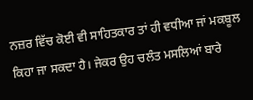ਨਜ਼ਰ ਵਿੱਚ ਕੋਈ ਵੀ ਸਾਹਿਤਕਾਰ ਤਾਂ ਹੀ ਵਧੀਆ ਜਾਂ ਮਕਬੂਲ ਕਿਹਾ ਜਾ ਸਕਦਾ ਹੈ। ਜੇਕਰ ਉਹ ਚਲੰਤ ਮਸਲਿਆਂ ਬਾਰੇ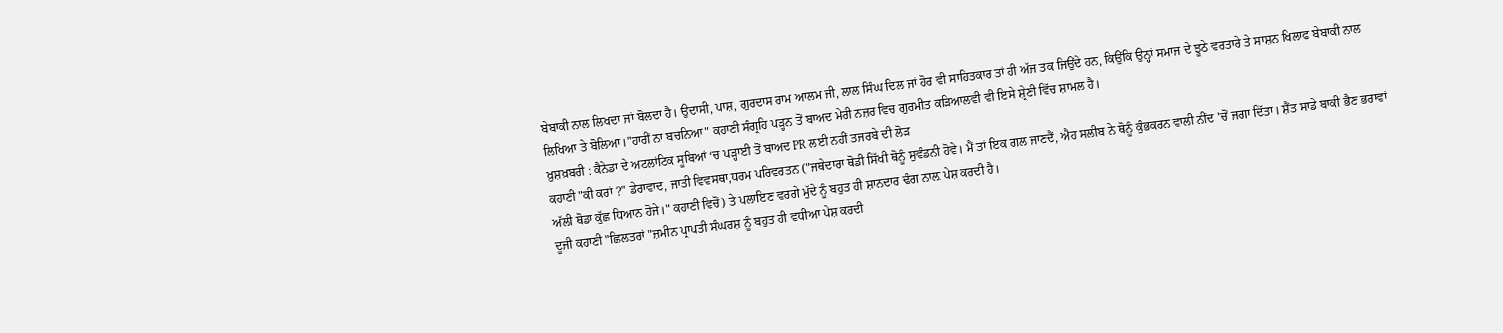ਬੇਬਾਕੀ ਨਾਲ ਲਿਖਦਾ ਜਾਂ ਬੋਲਦਾ ਹੈ। ਉਦਾਸੀ, ਪਾਸ਼, ਗੁਰਦਾਸ ਰਾਮ ਆਲਮ ਜੀ, ਲਾਲ ਸਿੰਘ ਦਿਲ ਜਾਂ ਹੋਰ ਵੀ ਸਾਹਿਤਕਾਰ ਤਾਂ ਹੀ ਅੱਜ ਤਕ ਜਿਉਂਦੇ ਹਨ, ਕਿਉਂਕਿ ਉਨ੍ਹਾਂ ਸਮਾਜ ਦੇ ਝੂਠੇ ਵਰਤਾਰੇ ਤੇ ਸਾਸ਼ਨ ਖਿਲਾਫ ਬੇਬਾਕੀ ਨਾਲ ਲਿਖਿਆ ਤੇ ਬੋਲਿਆ।"ਹਾਰੀਂ ਨਾ ਬਚਨਿਆ" ਕਹਾਣੀ ਸੰਗ੍ਰਹਿ ਪੜ੍ਹਨ ਤੋਂ ਬਾਅਦ ਮੇਰੀ ਨਜ਼ਰ ਵਿਚ ਗੁਰਮੀਤ ਕੜਿਆਲਵੀ ਵੀ ਇਸੇ ਸ਼੍ਰੇਣੀ ਵਿੱਚ ਸ਼ਾਮਲ ਹੈ।
ਖ਼ੁਸ਼ਖ਼ਬਰੀ : ਕੈਨੇਡਾ ਦੇ ਅਟਲਾਂਟਿਕ ਸੂਬਿਆਂ ‘ਚ ਪੜ੍ਹਾਈ ਤੋਂ ਬਾਅਦ PR ਲਈ ਨਹੀਂ ਤਜਰਬੇ ਦੀ ਲੋੜ
ਕਹਾਣੀ "ਕੀ ਕਰਾਂ ?" ਡੇਰਾਵਾਦ, ਜਾਤੀ ਵਿਵਸਥਾ,ਧਰਮ ਪਰਿਵਰਤਨ ("ਜਥੇਦਾਰਾ ਥੋਡੀ ਸਿੱਖੀ ਥੋਨੂੰ ਸੁਵੰਡਨੀ ਹੋਵੇ। ਮੈਂ ਤਾਂ ਇਕ ਗਲ ਜਾਣਦੈਂ, ਐਹ ਸਲੀਬ ਨੇ ਥੋਨੂੰ ਕੁੰਭਕਰਨ ਵਾਲੀ ਨੀਂਦ 'ਚੋਂ ਜਗਾ ਦਿੱਤਾ। ਸ਼ੈਂਤ ਸਾਡੇ ਬਾਕੀ ਭੈਣ ਭਰਾਵਾਂ ਅੱਲੀ ਥੋਡਾ ਕੁੱਛ ਧਿਆਨ ਹੋਜੇ।" ਕਹਾਣੀ ਵਿਚੋਂ) ਤੇ ਪਲਾਇਣ ਵਰਗੇ ਮੁੱਦੇ ਨੂੰ ਬਹੁਤ ਹੀ ਸ਼ਾਨਦਾਰ ਢੰਗ ਨਾਲ਼ ਪੇਸ਼ ਕਰਦੀ ਹੈ।
ਦੂਜੀ ਕਹਾਣੀ "ਛਿਲਤਰਾਂ "ਜ਼ਮੀਨ ਪ੍ਰਾਪਤੀ ਸੰਘਰਸ਼ ਨੂੰ ਬਹੁਤ ਹੀ ਵਧੀਆ ਪੇਸ਼ ਕਰਦੀ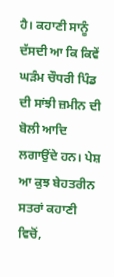ਹੈ। ਕਹਾਣੀ ਸਾਨੂੰ ਦੱਸਦੀ ਆ ਕਿ ਕਿਵੇਂ ਘੜੰਮ ਚੌਧਰੀ ਪਿੰਡ ਦੀ ਸਾਂਝੀ ਜ਼ਮੀਨ ਦੀ ਬੋਲੀ ਆਦਿ ਲਗਾਉਂਦੇ ਹਨ। ਪੇਸ਼ ਆ ਕੁਝ ਬੇਹਤਰੀਨ ਸਤਰਾਂ ਕਹਾਣੀ ਵਿਚੋਂ,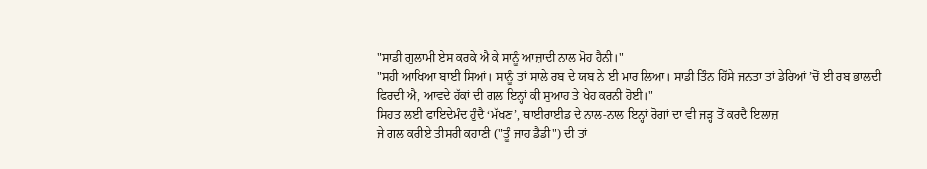"ਸਾਡੀ ਗੁਲਾਮੀ ਏਸ ਕਰਕੇ ਐ ਕੇ ਸਾਨੂੰ ਆਜ਼ਾਦੀ ਨਾਲ ਮੋਹ ਹੈਨੀ।"
"ਸਹੀ ਆਖਿਆ ਬਾਈ ਸਿਆਂ। ਸਾਨੂੰ ਤਾਂ ਸਾਲੇ ਰਬ ਦੇ ਯਬ ਨੇ ਈ ਮਾਰ ਲਿਆ। ਸਾਡੀ ਤਿੰਨ ਹਿੱਸੇ ਜਨਤਾ ਤਾਂ ਡੇਰਿਆਂ ’ਚੋਂ ਈ ਰਬ ਭਾਲਦੀ ਫਿਰਦੀ ਐ, ਆਵਦੇ ਹੱਕਾਂ ਦੀ ਗਲ ਇਨ੍ਹਾਂ ਕੀ ਸੁਆਹ ਤੇ ਖੇਹ ਕਰਨੀ ਹੋਈ।"
ਸਿਹਤ ਲਈ ਫਾਇਦੇਮੰਦ ਹੁੰਦੈ ‘ਮੱਖਣ’, ਥਾਈਰਾਈਡ ਦੇ ਨਾਲ-ਨਾਲ ਇਨ੍ਹਾਂ ਰੋਗਾਂ ਦਾ ਵੀ ਜੜ੍ਹ ਤੋਂ ਕਰਦੈ ਇਲਾਜ਼
ਜੇ ਗਲ ਕਰੀਏ ਤੀਸਰੀ ਕਹਾਣੀ ("ਤੂੰ ਜਾਹ ਡੈਡੀ") ਦੀ ਤਾਂ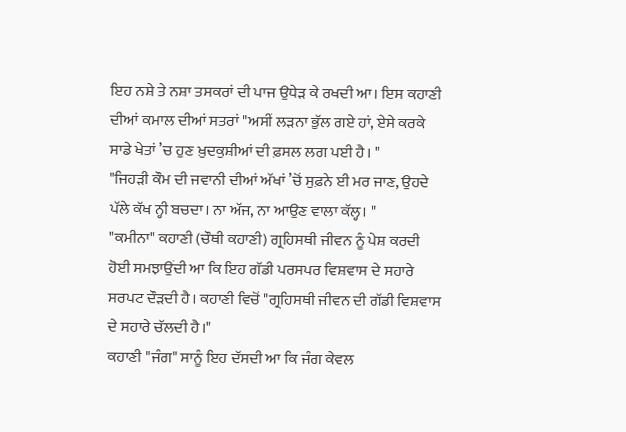ਇਹ ਨਸ਼ੇ ਤੇ ਨਸ਼ਾ ਤਸਕਰਾਂ ਦੀ ਪਾਜ ਉਧੇੜ ਕੇ ਰਖਦੀ ਆ। ਇਸ ਕਹਾਣੀ ਦੀਆਂ ਕਮਾਲ ਦੀਆਂ ਸਤਰਾਂ "ਅਸੀਂ ਲੜਨਾ ਭੁੱਲ ਗਏ ਹਾਂ, ਏਸੇ ਕਰਕੇ ਸਾਡੇ ਖੇਤਾਂ ’ਚ ਹੁਣ ਖ਼ੁਦਕੁਸ਼ੀਆਂ ਦੀ ਫ਼ਸਲ ਲਗ ਪਈ ਹੈ। "
"ਜਿਹੜੀ ਕੌਮ ਦੀ ਜਵਾਨੀ ਦੀਆਂ ਅੱਖਾਂ ’ਚੋਂ ਸੁਫ਼ਨੇ ਈ ਮਰ ਜਾਣ, ਉਹਦੇ ਪੱਲੇ ਕੱਖ ਨ੍ਹੀ ਬਚਦਾ। ਨਾ ਅੱਜ, ਨਾ ਆਉਣ ਵਾਲਾ ਕੱਲ੍ਹ। "
"ਕਮੀਨਾ" ਕਹਾਣੀ (ਚੌਥੀ ਕਹਾਣੀ) ਗ੍ਰਹਿਸਥੀ ਜੀਵਨ ਨੂੰ ਪੇਸ਼ ਕਰਦੀ ਹੋਈ ਸਮਝਾਉਂਦੀ ਆ ਕਿ ਇਹ ਗੱਡੀ ਪਰਸਪਰ ਵਿਸ਼ਵਾਸ ਦੇ ਸਹਾਰੇ ਸਰਪਟ ਦੌੜਦੀ ਹੈ। ਕਹਾਣੀ ਵਿਚੋਂ "ਗ੍ਰਹਿਸਥੀ ਜੀਵਨ ਦੀ ਗੱਡੀ ਵਿਸ਼ਵਾਸ ਦੇ ਸਹਾਰੇ ਚੱਲਦੀ ਹੈ।"
ਕਹਾਣੀ "ਜੰਗ" ਸਾਨੂੰ ਇਹ ਦੱਸਦੀ ਆ ਕਿ ਜੰਗ ਕੇਵਲ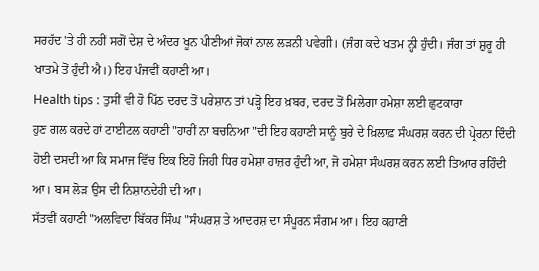ਸਰਹੱਦ 'ਤੇ ਹੀ ਨਹੀਂ ਸਗੋਂ ਦੇਸ਼ ਦੇ ਅੰਦਰ ਖੂਨ ਪੀਣੀਆਂ ਜੋਕਾਂ ਨਾਲ ਲੜਨੀ ਪਵੇਗੀ। (ਜੰਗ ਕਦੇ ਖਤਮ ਨ੍ਹੀ ਹੁੰਦੀ। ਜੰਗ ਤਾਂ ਸ਼ੁਰੂ ਹੀ ਖਾਤਮੇ ਤੋਂ ਹੁੰਦੀ ਐ।) ਇਹ ਪੰਜਵੀਂ ਕਹਾਣੀ ਆ।
Health tips : ਤੁਸੀਂ ਵੀ ਹੋ ਪਿੱਠ ਦਰਦ ਤੋਂ ਪਰੇਸ਼ਾਨ ਤਾਂ ਪੜ੍ਹੋ ਇਹ ਖ਼ਬਰ, ਦਰਦ ਤੋਂ ਮਿਲੇਗਾ ਹਮੇਸ਼ਾ ਲਈ ਛੁਟਕਾਰਾ
ਹੁਣ ਗਲ ਕਰਦੇ ਹਾਂ ਟਾਈਟਲ ਕਹਾਣੀ "ਹਾਰੀਂ ਨਾ ਬਚਨਿਆ "ਦੀ ਇਹ ਕਹਾਣੀ ਸਾਨੂੰ ਬੁਰੇ ਦੇ ਖ਼ਿਲਾਫ਼ ਸੰਘਰਸ਼ ਕਰਨ ਦੀ ਪ੍ਰੇਰਨਾ ਦਿੰਦੀ ਹੋਈ ਦਸਦੀ ਆ ਕਿ ਸਮਾਜ ਵਿੱਚ ਇਕ ਇਹੋ ਜਿਹੀ ਧਿਰ ਹਮੇਸ਼ਾ ਹਾਜ਼ਰ ਹੁੰਦੀ ਆ, ਜੋ ਹਮੇਸ਼ਾ ਸੰਘਰਸ਼ ਕਰਨ ਲਈ ਤਿਆਰ ਰਹਿੰਦੀ ਆ। ਬਸ ਲੋੜ ਉਸ ਦੀ ਨਿਸ਼ਾਨਦੇਹੀ ਦੀ ਆ।
ਸੱਤਵੀਂ ਕਹਾਣੀ "ਅਲਵਿਦਾ ਬਿੱਕਰ ਸਿੰਘ "ਸੰਘਰਸ਼ ਤੇ ਆਦਰਸ਼ ਦਾ ਸੰਪੂਰਨ ਸੰਗਮ ਆ। ਇਹ ਕਹਾਣੀ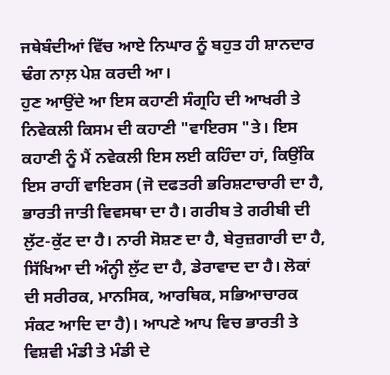ਜਥੇਬੰਦੀਆਂ ਵਿੱਚ ਆਏ ਨਿਘਾਰ ਨੂੰ ਬਹੁਤ ਹੀ ਸ਼ਾਨਦਾਰ ਢੰਗ ਨਾਲ਼ ਪੇਸ਼ ਕਰਦੀ ਆ।
ਹੁਣ ਆਉਂਦੇ ਆ ਇਸ ਕਹਾਣੀ ਸੰਗ੍ਰਹਿ ਦੀ ਆਖਰੀ ਤੇ ਨਿਵੇਕਲੀ ਕਿਸਮ ਦੀ ਕਹਾਣੀ "ਵਾਇਰਸ "ਤੇ। ਇਸ ਕਹਾਣੀ ਨੂੰ ਮੈਂ ਨਵੇਕਲੀ ਇਸ ਲਈ ਕਹਿੰਦਾ ਹਾਂ, ਕਿਉਂਕਿ ਇਸ ਰਾਹੀਂ ਵਾਇਰਸ (ਜੋ ਦਫਤਰੀ ਭਰਿਸ਼ਟਾਚਾਰੀ ਦਾ ਹੈ, ਭਾਰਤੀ ਜਾਤੀ ਵਿਵਸਥਾ ਦਾ ਹੈ। ਗਰੀਬ ਤੇ ਗਰੀਬੀ ਦੀ ਲੁੱਟ-ਕੁੱਟ ਦਾ ਹੈ। ਨਾਰੀ ਸੋਸ਼ਣ ਦਾ ਹੈ, ਬੇਰੁਜ਼ਗਾਰੀ ਦਾ ਹੈ, ਸਿੱਖਿਆ ਦੀ ਅੰਨ੍ਹੀ ਲੁੱਟ ਦਾ ਹੈ, ਡੇਰਾਵਾਦ ਦਾ ਹੈ। ਲੋਕਾਂ ਦੀ ਸਰੀਰਕ, ਮਾਨਸਿਕ, ਆਰਥਿਕ, ਸਭਿਆਚਾਰਕ ਸੰਕਟ ਆਦਿ ਦਾ ਹੈ)। ਆਪਣੇ ਆਪ ਵਿਚ ਭਾਰਤੀ ਤੇ ਵਿਸ਼ਵੀ ਮੰਡੀ ਤੇ ਮੰਡੀ ਦੇ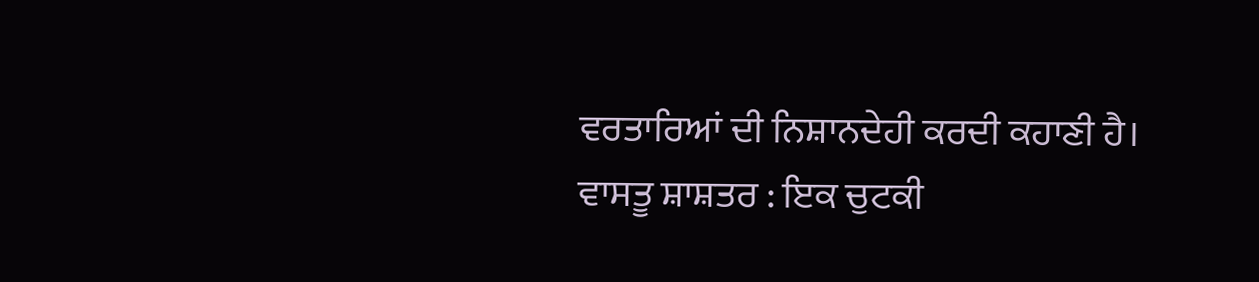ਵਰਤਾਰਿਆਂ ਦੀ ਨਿਸ਼ਾਨਦੇਹੀ ਕਰਦੀ ਕਹਾਣੀ ਹੈ।
ਵਾਸਤੂ ਸ਼ਾਸ਼ਤਰ : ਇਕ ਚੁਟਕੀ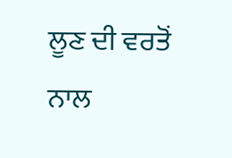ਲੂਣ ਦੀ ਵਰਤੋਂ ਨਾਲ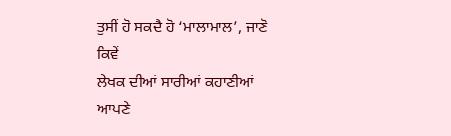ਤੁਸੀਂ ਹੋ ਸਕਦੈ ਹੋ ‘ਮਾਲਾਮਾਲ’, ਜਾਣੋ ਕਿਵੇਂ
ਲੇਖਕ ਦੀਆਂ ਸਾਰੀਆਂ ਕਹਾਣੀਆਂ ਆਪਣੇ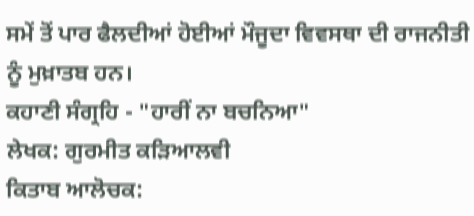ਸਮੇਂ ਤੋਂ ਪਾਰ ਫੈਲਦੀਆਂ ਹੋਈਆਂ ਮੌਜੂਦਾ ਵਿਵਸਥਾ ਦੀ ਰਾਜਨੀਤੀ ਨੂੰ ਮੁਖ਼ਾਤਬ ਹਨ।
ਕਹਾਣੀ ਸੰਗ੍ਰਹਿ - "ਹਾਰੀਂ ਨਾ ਬਚਨਿਆ"
ਲੇਖਕ: ਗੁਰਮੀਤ ਕੜਿਆਲਵੀ
ਕਿਤਾਬ ਆਲੋਚਕ: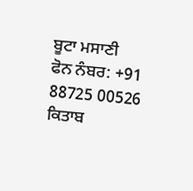ਬੂਟਾ ਮਸਾਣੀ
ਫੋਨ ਨੰਬਰ: +91 88725 00526
ਕਿਤਾਬ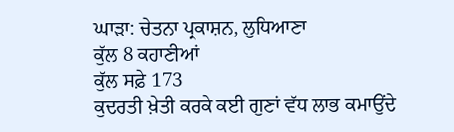ਘਾੜਾ: ਚੇਤਨਾ ਪ੍ਰਕਾਸ਼ਨ, ਲੁਧਿਆਣਾ
ਕੁੱਲ 8 ਕਹਾਣੀਆਂ
ਕੁੱਲ ਸਫ਼ੇ 173
ਕੁਦਰਤੀ ਖ਼ੇਤੀ ਕਰਕੇ ਕਈ ਗੁਣਾਂ ਵੱਧ ਲਾਭ ਕਮਾਉਂਦੇ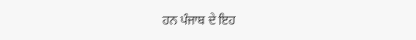ਹਨ ਪੰਜਾਬ ਦੇ ਇਹ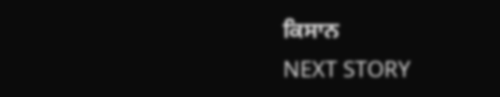ਕਿਸਾਨ
NEXT STORY